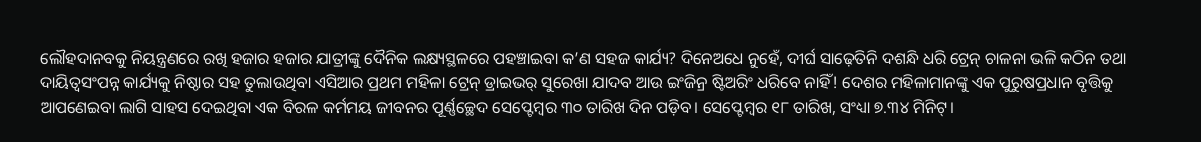ଲୌହଦାନବକୁ ନିୟନ୍ତ୍ରଣରେ ରଖି ହଜାର ହଜାର ଯାତ୍ରୀଙ୍କୁ ଦୈନିକ ଲକ୍ଷ୍ୟସ୍ଥଳରେ ପହଞ୍ଚାଇବା କ’ଣ ସହଜ କାର୍ଯ୍ୟ? ଦିନେଅଧେ ନୁହେଁ, ଦୀର୍ଘ ସାଢ଼େତିନି ଦଶନ୍ଧି ଧରି ଟ୍ରେନ୍ ଚାଳନା ଭଳି କଠିନ ତଥା ଦାୟିତ୍ବସଂପନ୍ନ କାର୍ଯ୍ୟକୁ ନିଷ୍ଠାର ସହ ତୁଲାଉଥିବା ଏସିଆର ପ୍ରଥମ ମହିଳା ଟ୍ରେନ୍ ଡ୍ରାଇଭର୍ ସୁରେଖା ଯାଦବ ଆଉ ଇଂଜିନ୍ର ଷ୍ଟିଅରିଂ ଧରିବେ ନାହିଁ! ଦେଶର ମହିଳାମାନଙ୍କୁ ଏକ ପୁରୁଷପ୍ରଧାନ ବୃତ୍ତିକୁ ଆପଣେଇବା ଲାଗି ସାହସ ଦେଇଥିବା ଏକ ବିରଳ କର୍ମମୟ ଜୀବନର ପୂର୍ଣ୍ଣଚ୍ଛେଦ ସେପ୍ଟେମ୍ବର ୩୦ ତାରିଖ ଦିନ ପଡ଼ିବ। ସେପ୍ଟେମ୍ବର ୧୮ ତାରିଖ, ସଂଧ୍ୟା ୭.୩୪ ମିନିଟ୍।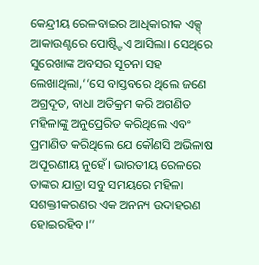କେନ୍ଦ୍ରୀୟ ରେଳବାଇର ଆଧିକାରୀକ ଏକ୍ସ୍ ଆକାଉଣ୍ଟରେ ପୋଷ୍ଟ୍ଟିଏ ଆସିଲା। ସେଥିରେ ସୁରେଖାଙ୍କ ଅବସର ସୂଚନା ସହ ଲେଖାଥିଲା,‘‘ସେ ବାସ୍ତବରେ ଥିଲେ ଜଣେ ଅଗ୍ରଦୂତ, ବାଧା ଅତିକ୍ରମ କରି ଅଗଣିତ ମହିଳାଙ୍କୁ ଅନୁପ୍ରେରିତ କରିଥିଲେ ଏବଂ ପ୍ରମାଣିତ କରିଥିଲେ ଯେ କୌଣସି ଅଭିଳାଷ ଅପୂରଣୀୟ ନୁହେଁ। ଭାରତୀୟ ରେଳରେ ତାଙ୍କର ଯାତ୍ରା ସବୁ ସମୟରେ ମହିଳା ସଶକ୍ତୀକରଣର ଏକ ଅନନ୍ୟ ଉଦାହରଣ ହୋଇରହିବ।’’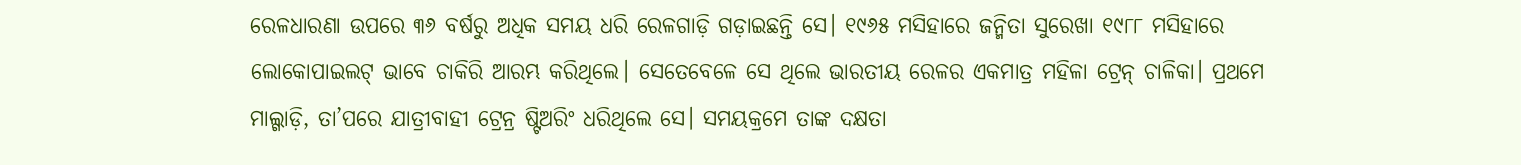ରେଳଧାରଣା ଉପରେ ୩୬ ବର୍ଷରୁ ଅଧିକ ସମୟ ଧରି ରେଳଗାଡ଼ି ଗଡ଼ାଇଛନ୍ତି ସେ। ୧୯୬୫ ମସିହାରେ ଜନ୍ମିତା ସୁରେଖା ୧୯୮୮ ମସିହାରେ ଲୋକୋପାଇଲଟ୍ ଭାବେ ଚାକିରି ଆରମ୍ଭ କରିଥିଲେ। ସେତେବେଳେ ସେ ଥିଲେ ଭାରତୀୟ ରେଳର ଏକମାତ୍ର ମହିଳା ଟ୍ରେନ୍ ଚାଳିକା। ପ୍ରଥମେ ମାଲ୍ଗାଡ଼ି, ତା’ପରେ ଯାତ୍ରୀବାହୀ ଟ୍ରେନ୍ର ଷ୍ଟିଅରିଂ ଧରିଥିଲେ ସେ। ସମୟକ୍ରମେ ତାଙ୍କ ଦକ୍ଷତା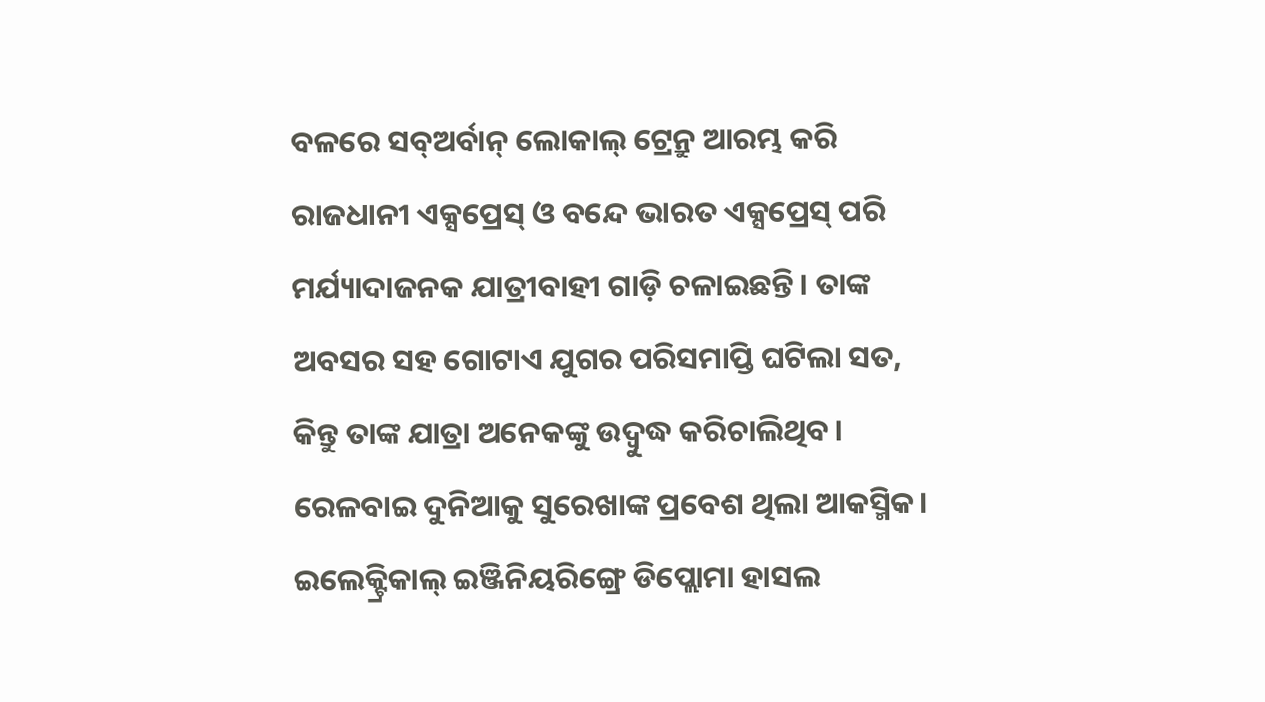ବଳରେ ସବ୍ଅର୍ବାନ୍ ଲୋକାଲ୍ ଟ୍ରେନ୍ରୁ ଆରମ୍ଭ କରି ରାଜଧାନୀ ଏକ୍ସପ୍ରେସ୍ ଓ ବନ୍ଦେ ଭାରତ ଏକ୍ସପ୍ରେସ୍ ପରି ମର୍ଯ୍ୟାଦାଜନକ ଯାତ୍ରୀବାହୀ ଗାଡ଼ି ଚଳାଇଛନ୍ତି। ତାଙ୍କ ଅବସର ସହ ଗୋଟାଏ ଯୁଗର ପରିସମାପ୍ତି ଘଟିଲା ସତ, କିନ୍ତୁ ତାଙ୍କ ଯାତ୍ରା ଅନେକଙ୍କୁ ଉଦ୍ବୁଦ୍ଧ କରିଚାଲିଥିବ। ରେଳବାଇ ଦୁନିଆକୁ ସୁରେଖାଙ୍କ ପ୍ରବେଶ ଥିଲା ଆକସ୍ମିକ। ଇଲେକ୍ଟ୍ରିକାଲ୍ ଇଞ୍ଜିନିୟରିଙ୍ଗ୍ରେ ଡିପ୍ଲୋମା ହାସଲ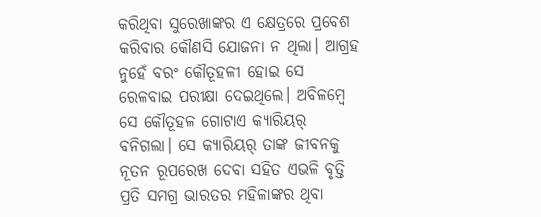କରିଥିବା ସୁରେଖାଙ୍କର ଏ କ୍ଷେତ୍ରରେ ପ୍ରବେଶ କରିବାର କୌଣସି ଯୋଜନା ନ ଥିଲା। ଆଗ୍ରହ ନୁହେଁ ବରଂ କୌତୂହଳୀ ହୋଇ ସେ ରେଳବାଇ ପରୀକ୍ଷା ଦେଇଥିଲେ। ଅବିଳମ୍ବେ ସେ କୌତୂହଳ ଗୋଟାଏ କ୍ୟାରିୟର୍ ବନିଗଲା। ସେ କ୍ୟାରିୟର୍ ତାଙ୍କ ଜୀବନକୁ ନୂତନ ରୂପରେଖ ଦେବା ସହିତ ଏଭଳି ବୃତ୍ତି ପ୍ରତି ସମଗ୍ର ଭାରତର ମହିଳାଙ୍କର ଥିବା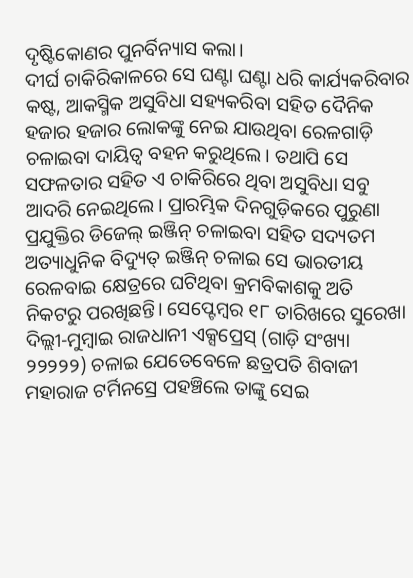ଦୃଷ୍ଟିକୋଣର ପୁନର୍ବିନ୍ୟାସ କଲା।
ଦୀର୍ଘ ଚାକିରିକାଳରେ ସେ ଘଣ୍ଟା ଘଣ୍ଟା ଧରି କାର୍ଯ୍ୟକରିବାର କଷ୍ଟ, ଆକସ୍ମିକ ଅସୁବିଧା ସହ୍ୟକରିବା ସହିତ ଦୈନିକ ହଜାର ହଜାର ଲୋକଙ୍କୁ ନେଇ ଯାଉଥିବା ରେଳଗାଡ଼ି ଚଳାଇବା ଦାୟିତ୍ବ ବହନ କରୁଥିଲେ। ତଥାପି ସେ ସଫଳତାର ସହିତ ଏ ଚାକିରିରେ ଥିବା ଅସୁବିଧା ସବୁ ଆଦରି ନେଇଥିଲେ। ପ୍ରାରମ୍ଭିକ ଦିନଗୁଡ଼ିକରେ ପୁରୁଣା ପ୍ରଯୁକ୍ତିର ଡିଜେଲ୍ ଇଞ୍ଜିନ୍ ଚଳାଇବା ସହିତ ସଦ୍ୟତମ ଅତ୍ୟାଧୁନିକ ବିଦ୍ୟୁତ୍ ଇଞ୍ଜିନ୍ ଚଳାଇ ସେ ଭାରତୀୟ ରେଳବାଇ କ୍ଷେତ୍ରରେ ଘଟିଥିବା କ୍ରମବିକାଶକୁ ଅତି ନିକଟରୁ ପରଖିଛନ୍ତି। ସେପ୍ଟେମ୍ବର ୧୮ ତାରିଖରେ ସୁରେଖା ଦିଲ୍ଲୀ-ମୁମ୍ବାଇ ରାଜଧାନୀ ଏକ୍ସପ୍ରେସ୍ (ଗାଡ଼ି ସଂଖ୍ୟା ୨୨୨୨୨) ଚଳାଇ ଯେତେବେଳେ ଛତ୍ରପତି ଶିବାଜୀ ମହାରାଜ ଟର୍ମିନସ୍ରେ ପହଞ୍ଚିଲେ ତାଙ୍କୁ ସେଇ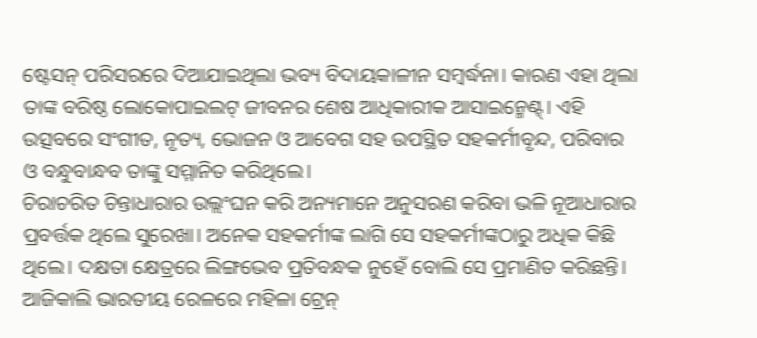ଷ୍ଟେସନ୍ ପରିସରରେ ଦିଆଯାଇଥିଲା ଭବ୍ୟ ବିଦାୟକାଳୀନ ସମ୍ବର୍ଦ୍ଧନା। କାରଣ ଏହା ଥିଲା ତାଙ୍କ ବରିଷ୍ଠ ଲୋକୋପାଇଲଟ୍ ଜୀବନର ଶେଷ ଆଧିକାରୀକ ଆସାଇନ୍ମେଣ୍ଟ୍। ଏହି ଉତ୍ସବରେ ସଂଗୀତ, ନୃତ୍ୟ, ଭୋଜନ ଓ ଆବେଗ ସହ ଉପସ୍ଥିତ ସହକର୍ମୀବୃନ୍ଦ, ପରିବାର ଓ ବନ୍ଧୁବାନ୍ଧବ ତାଙ୍କୁ ସମ୍ମାନିତ କରିଥିଲେ।
ଚିରାଚରିତ ଚିନ୍ତାଧାରାର ଉଲ୍ଲଂଘନ କରି ଅନ୍ୟମାନେ ଅନୁସରଣ କରିବା ଭଳି ନୂଆଧାରାର ପ୍ରବର୍ତ୍ତକ ଥିଲେ ସୁରେଖା। ଅନେକ ସହକର୍ମୀଙ୍କ ଲାଗି ସେ ସହକର୍ମୀଙ୍କଠାରୁ ଅଧିକ କିଛି ଥିଲେ। ଦକ୍ଷତା କ୍ଷେତ୍ରରେ ଲିଙ୍ଗଭେବ ପ୍ରତିବନ୍ଧକ ନୁହେଁ ବୋଲି ସେ ପ୍ରମାଣିତ କରିଛନ୍ତି। ଆଜିକାଲି ଭାରତୀୟ ରେଳରେ ମହିଳା ଟ୍ରେନ୍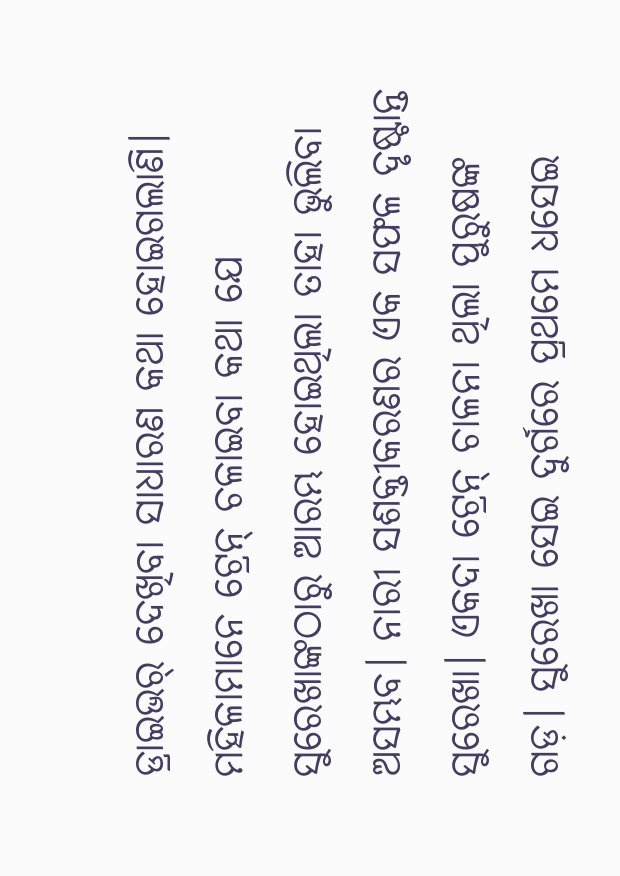ଡ୍ରାଇଭର୍ ଦେଖିବା ସାଧାରଣ କଥା ହୋଇଗଲାଣି। ମହିଳାମାନେ ଟ୍ରେନ୍ ଚଳାଇବା କଥା ଯେ ସୁରେଖାଙ୍କଠାରୁ ଆରମ୍ଭ ହୋଇଥିଲା ତାହା ଭୁଲିବା ଅସମ୍ଭବ। ନାରୀ ସଶକ୍ତୀକରଣର ଏକ ସଫଳ ଦୃଷ୍ଟାନ୍ତ ସୁରେଖା। ଏକଦା ଟ୍ରେନ୍ ଚାଳନା ଥିଲା ପୁରୁଷଙ୍କ ଗଡ଼। ସୁରେଖା ସେଇ ଦୁର୍ଗରେ ପ୍ରଥମେ ଧସେଇ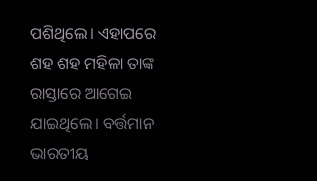ପଶିଥିଲେ। ଏହାପରେ ଶହ ଶହ ମହିଳା ତାଙ୍କ ରାସ୍ତାରେ ଆଗେଇ ଯାଇଥିଲେ। ବର୍ତ୍ତମାନ ଭାରତୀୟ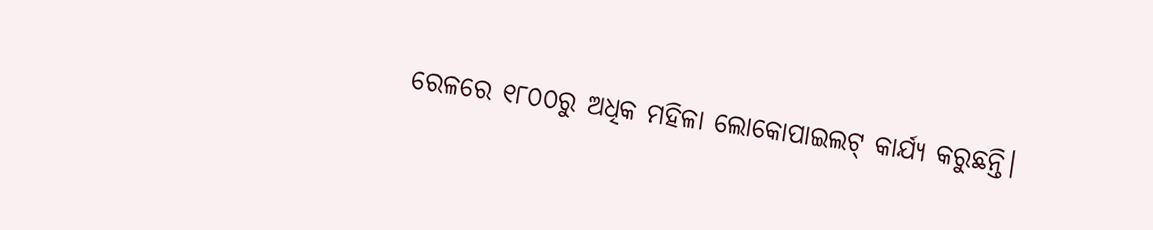ରେଳରେ ୧୮୦୦ରୁ ଅଧିକ ମହିଳା ଲୋକୋପାଇଲଟ୍ କାର୍ଯ୍ୟ କରୁଛନ୍ତି।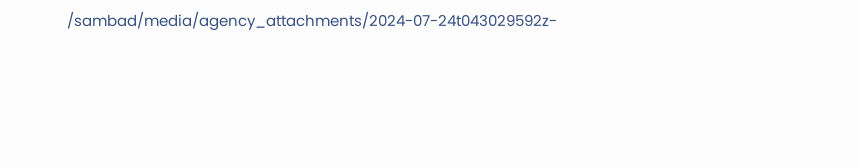/sambad/media/agency_attachments/2024-07-24t043029592z-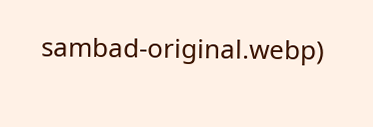sambad-original.webp)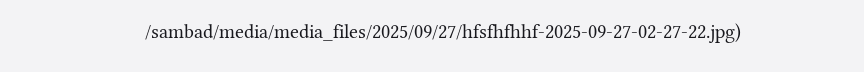/sambad/media/media_files/2025/09/27/hfsfhfhhf-2025-09-27-02-27-22.jpg)